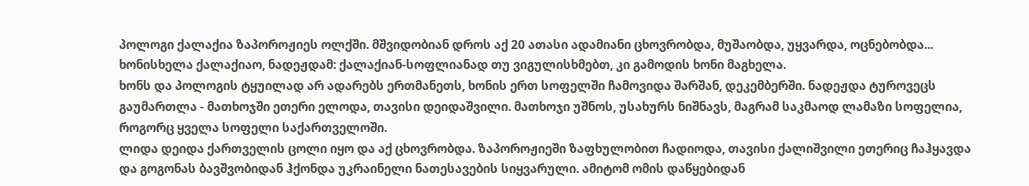პოლოგი ქალაქია ზაპოროჟიეს ოლქში. მშვიდობიან დროს აქ 20 ათასი ადამიანი ცხოვრობდა, მუშაობდა, უყვარდა, ოცნებობდა...
ხონისხელა ქალაქიაო, ნადეჟდამ: ქალაქიან-სოფლიანად თუ ვიგულისხმებთ, კი გამოდის ხონი მაგხელა.
ხონს და პოლოგის ტყუილად არ ადარებს ერთმანეთს, ხონის ერთ სოფელში ჩამოვიდა შარშან, დეკემბერში. ნადეჟდა ტუროვეცს გაუმართლა - მათხოჯში ეთერი ელოდა, თავისი დეიდაშვილი. მათხოჯი უშნოს, უსახურს ნიშნავს, მაგრამ საკმაოდ ლამაზი სოფელია, როგორც ყველა სოფელი საქართველოში.
ლიდა დეიდა ქართველის ცოლი იყო და აქ ცხოვრობდა. ზაპოროჟიეში ზაფხულობით ჩადიოდა, თავისი ქალიშვილი ეთერიც ჩაჰყავდა და გოგონას ბავშვობიდან ჰქონდა უკრაინელი ნათესავების სიყვარული. ამიტომ ომის დაწყებიდან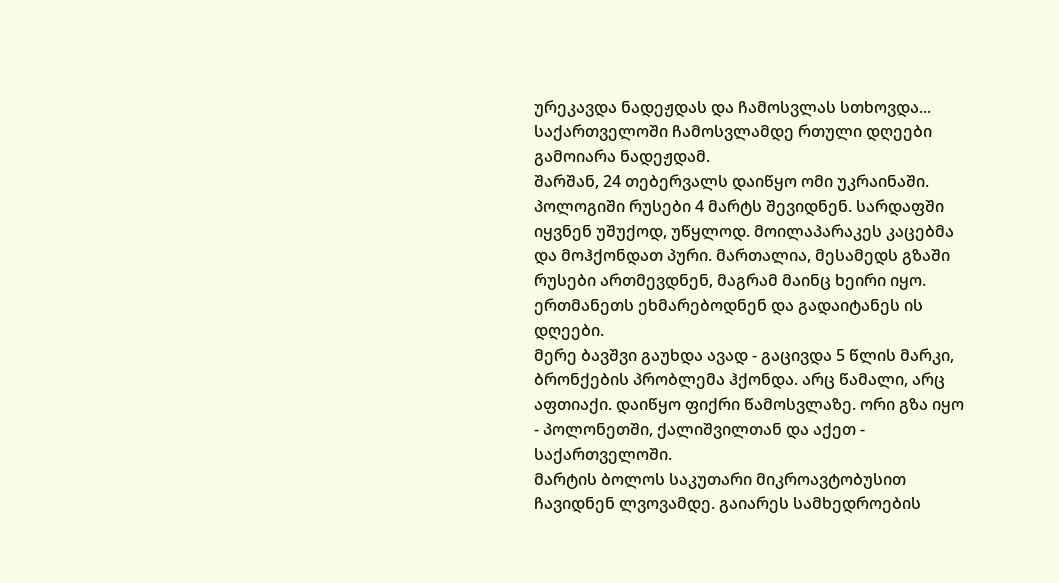ურეკავდა ნადეჟდას და ჩამოსვლას სთხოვდა...
საქართველოში ჩამოსვლამდე რთული დღეები გამოიარა ნადეჟდამ.
შარშან, 24 თებერვალს დაიწყო ომი უკრაინაში. პოლოგიში რუსები 4 მარტს შევიდნენ. სარდაფში იყვნენ უშუქოდ, უწყლოდ. მოილაპარაკეს კაცებმა და მოჰქონდათ პური. მართალია, მესამედს გზაში რუსები ართმევდნენ, მაგრამ მაინც ხეირი იყო. ერთმანეთს ეხმარებოდნენ და გადაიტანეს ის დღეები.
მერე ბავშვი გაუხდა ავად - გაცივდა 5 წლის მარკი, ბრონქების პრობლემა ჰქონდა. არც წამალი, არც აფთიაქი. დაიწყო ფიქრი წამოსვლაზე. ორი გზა იყო - პოლონეთში, ქალიშვილთან და აქეთ - საქართველოში.
მარტის ბოლოს საკუთარი მიკროავტობუსით ჩავიდნენ ლვოვამდე. გაიარეს სამხედროების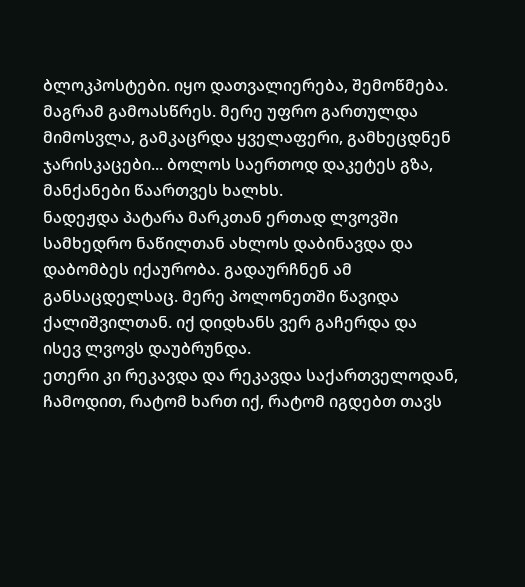ბლოკპოსტები. იყო დათვალიერება, შემოწმება. მაგრამ გამოასწრეს. მერე უფრო გართულდა მიმოსვლა, გამკაცრდა ყველაფერი, გამხეცდნენ ჯარისკაცები... ბოლოს საერთოდ დაკეტეს გზა, მანქანები წაართვეს ხალხს.
ნადეჟდა პატარა მარკთან ერთად ლვოვში სამხედრო ნაწილთან ახლოს დაბინავდა და დაბომბეს იქაურობა. გადაურჩნენ ამ განსაცდელსაც. მერე პოლონეთში წავიდა ქალიშვილთან. იქ დიდხანს ვერ გაჩერდა და ისევ ლვოვს დაუბრუნდა.
ეთერი კი რეკავდა და რეკავდა საქართველოდან, ჩამოდით, რატომ ხართ იქ, რატომ იგდებთ თავს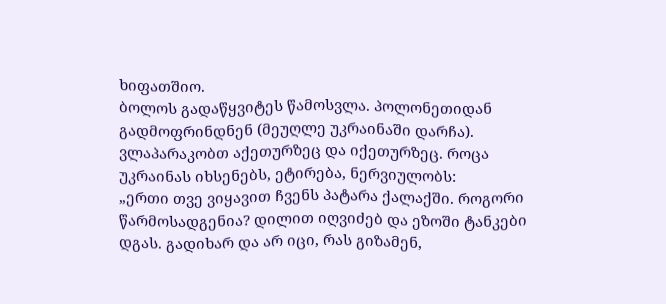ხიფათშიო.
ბოლოს გადაწყვიტეს წამოსვლა. პოლონეთიდან გადმოფრინდნენ (მეუღლე უკრაინაში დარჩა).
ვლაპარაკობთ აქეთურზეც და იქეთურზეც. როცა უკრაინას იხსენებს, ეტირება, ნერვიულობს:
„ერთი თვე ვიყავით ჩვენს პატარა ქალაქში. როგორი წარმოსადგენია? დილით იღვიძებ და ეზოში ტანკები დგას. გადიხარ და არ იცი, რას გიზამენ,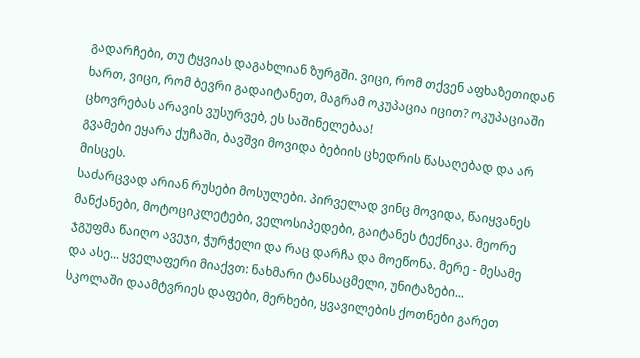გადარჩები, თუ ტყვიას დაგახლიან ზურგში. ვიცი, რომ თქვენ აფხაზეთიდან ხართ, ვიცი, რომ ბევრი გადაიტანეთ, მაგრამ ოკუპაცია იცით? ოკუპაციაში ცხოვრებას არავის ვუსურვებ, ეს საშინელებაა!
გვამები ეყარა ქუჩაში, ბავშვი მოვიდა ბებიის ცხედრის წასაღებად და არ მისცეს.
საძარცვად არიან რუსები მოსულები. პირველად ვინც მოვიდა, წაიყვანეს მანქანები, მოტოციკლეტები, ველოსიპედები, გაიტანეს ტექნიკა. მეორე ჯგუფმა წაიღო ავეჯი, ჭურჭელი და რაც დარჩა და მოეწონა. მერე - მესამე და ასე... ყველაფერი მიაქვთ: ნახმარი ტანსაცმელი, უნიტაზები...
სკოლაში დაამტვრიეს დაფები, მერხები, ყვავილების ქოთნები გარეთ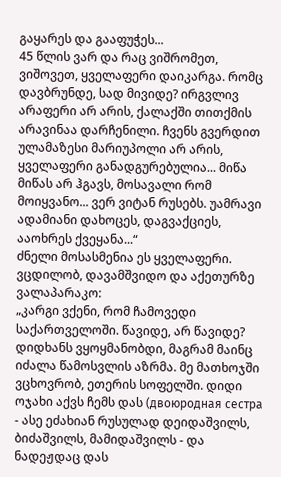გაყარეს და გააფუჭეს...
45 წლის ვარ და რაც ვიშრომეთ, ვიშოვეთ, ყველაფერი დაიკარგა. რომც დავბრუნდე, სად მივიდე? ირგვლივ არაფერი არ არის, ქალაქში თითქმის არავინაა დარჩენილი. ჩვენს გვერდით ულამაზესი მარიუპოლი არ არის, ყველაფერი განადგურებულია... მიწა მიწას არ ჰგავს, მოსავალი რომ მოიყვანო... ვერ ვიტან რუსებს. უამრავი ადამიანი დახოცეს, დაგვაქციეს, ააოხრეს ქვეყანა...“
ძნელი მოსასმენია ეს ყველაფერი. ვცდილობ, დავამშვიდო და აქეთურზე ვალაპარაკო:
„კარგი ვქენი, რომ ჩამოვედი საქართველოში. წავიდე, არ წავიდე? დიდხანს ვყოყმანობდი, მაგრამ მაინც იძალა წამოსვლის აზრმა. მე მათხოჯში ვცხოვრობ, ეთერის სოფელში. დიდი ოჯახი აქვს ჩემს დას (двоюродная сестра - ასე ეძახიან რუსულად დეიდაშვილს, ბიძაშვილს, მამიდაშვილს - და ნადეჟდაც დას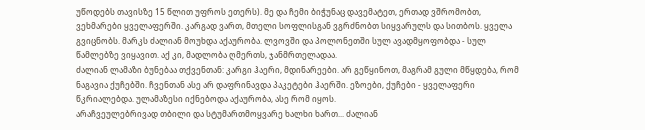უწოდებს თავისზე 15 წლით უფროს ეთერს). მე და ჩემი ბიჭუნაც დავემატეთ, ერთად ვშრომობთ, ვეხმარები ყველაფერში. კარგად ვართ, მთელი სოფლისგან ვგრძნობთ სიყვარულს და სითბოს. ყველა გვიცნობს. მარკს ძალიან მოუხდა აქაურობა. ლვოვში და პოლონეთში სულ ავადმყოფობდა - სულ წამლებზე ვიყავით. აქ კი, მადლობა ღმერთს, ჯანმრთელადაა.
ძალიან ლამაზი ბუნებაა თქვენთან: კარგი ჰაერი, მდინარეები. არ გეწყინოთ, მაგრამ გული მწყდება, რომ ნაგავია ქუჩებში. ჩვენთან ასე არ დაფრინავდა პაკეტები ჰაერში. ეზოები, ქუჩები - ყველაფერი წკრიალებდა. ულამაზესი იქნებოდა აქაურობა, ასე რომ იყოს.
არაჩვეულებრივად თბილი და სტუმართმოყვარე ხალხი ხართ... ძალიან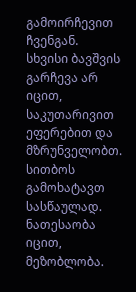გამოირჩევით ჩვენგან. სხვისი ბავშვის გარჩევა არ იცით, საკუთარივით ეფერებით და მზრუნველობთ. სითბოს გამოხატავთ სასწაულად. ნათესაობა იცით, მეზობლობა.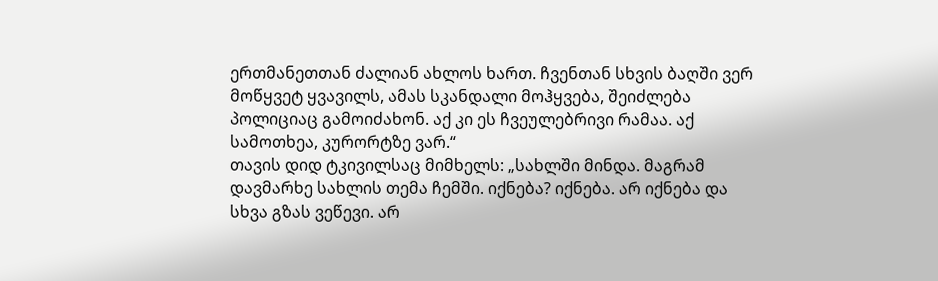ერთმანეთთან ძალიან ახლოს ხართ. ჩვენთან სხვის ბაღში ვერ მოწყვეტ ყვავილს, ამას სკანდალი მოჰყვება, შეიძლება პოლიციაც გამოიძახონ. აქ კი ეს ჩვეულებრივი რამაა. აქ სამოთხეა, კურორტზე ვარ.“
თავის დიდ ტკივილსაც მიმხელს: „სახლში მინდა. მაგრამ დავმარხე სახლის თემა ჩემში. იქნება? იქნება. არ იქნება და სხვა გზას ვეწევი. არ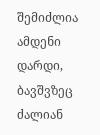შემიძლია ამდენი დარდი, ბავშვზეც ძალიან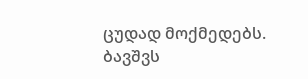ცუდად მოქმედებს. ბავშვს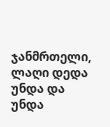ჯანმრთელი, ლაღი დედა უნდა და უნდა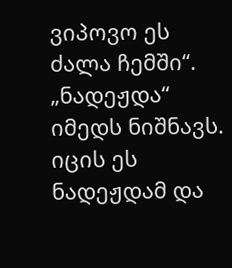ვიპოვო ეს ძალა ჩემში“.
„ნადეჟდა“ იმედს ნიშნავს.
იცის ეს ნადეჟდამ და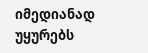იმედიანად უყურებს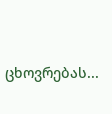ცხოვრებას...